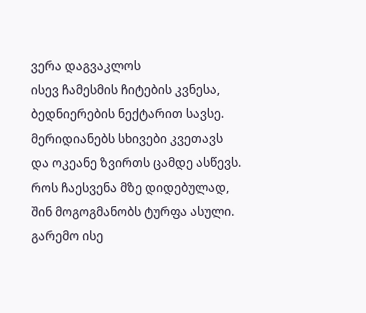ვერა დაგვაკლოს
ისევ ჩამესმის ჩიტების კვნესა,
ბედნიერების ნექტარით სავსე.
მერიდიანებს სხივები კვეთავს
და ოკეანე ზვირთს ცამდე ასწევს.
როს ჩაესვენა მზე დიდებულად,
შინ მოგოგმანობს ტურფა ასული.
გარემო ისე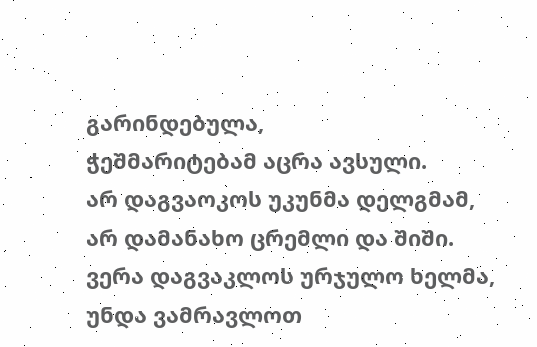გარინდებულა,
ჭეშმარიტებამ აცრა ავსული.
არ დაგვაოკოს უკუნმა დელგმამ,
არ დამანახო ცრემლი და შიში.
ვერა დაგვაკლოს ურჯულო ხელმა,
უნდა ვამრავლოთ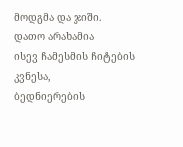მოდგმა და ჯიში.
დათო არახამია
ისევ ჩამესმის ჩიტების კვნესა,
ბედნიერების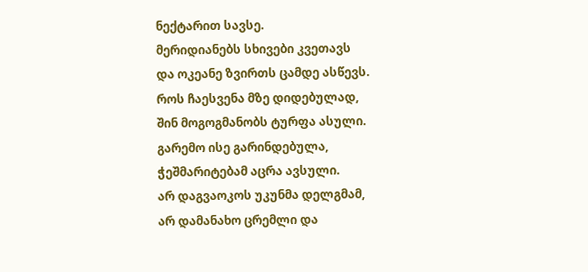ნექტარით სავსე.
მერიდიანებს სხივები კვეთავს
და ოკეანე ზვირთს ცამდე ასწევს.
როს ჩაესვენა მზე დიდებულად,
შინ მოგოგმანობს ტურფა ასული.
გარემო ისე გარინდებულა,
ჭეშმარიტებამ აცრა ავსული.
არ დაგვაოკოს უკუნმა დელგმამ,
არ დამანახო ცრემლი და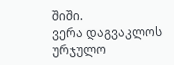შიში.
ვერა დაგვაკლოს ურჯულო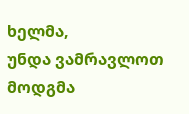ხელმა,
უნდა ვამრავლოთ მოდგმა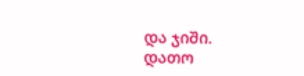და ჯიში.
დათო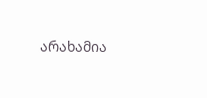არახამია